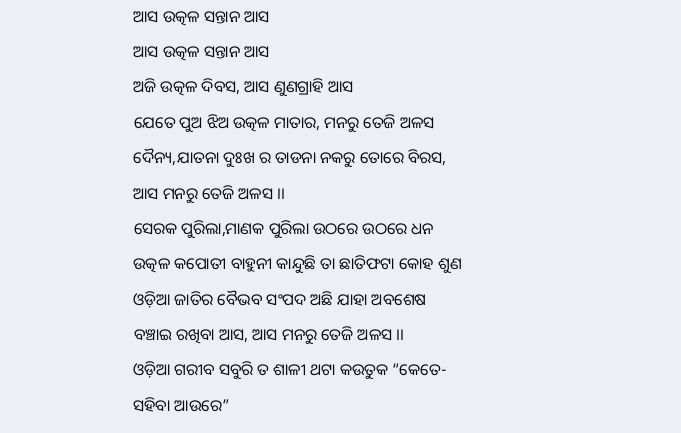ଆସ ଉତ୍କଳ ସନ୍ତାନ ଆସ
ଆସ ଉତ୍କଳ ସନ୍ତାନ ଆସ
ଅଜି ଉତ୍କଳ ଦିବସ, ଆସ ଣୁଣଗ୍ରାହି ଆସ
ଯେତେ ପୁଅ ଝିଅ ଉତ୍କଳ ମାତାର, ମନରୁ ତେଜି ଅଳସ
ଦୈନ୍ୟ,ଯାତନା ଦୁଃଖ ର ତାଡନା ନକରୁ ତୋରେ ବିରସ,
ଆସ ମନରୁ ତେଜି ଅଳସ ।।
ସେରକ ପୁରିଲା,ମାଣକ ପୁରିଲା ଉଠରେ ଉଠରେ ଧନ
ଉତ୍କଳ କପୋତୀ ବାହୁନୀ କାନ୍ଦୁଛି ତା ଛାତିଫଟା କୋହ ଶୁଣ
ଓଡ଼ିଆ ଜାତିର ବୈଭବ ସଂପଦ ଅଛି ଯାହା ଅବଶେଷ
ବଞ୍ଚାଇ ରଖିବା ଆସ, ଆସ ମନରୁ ତେଜି ଅଳସ ।।
ଓଡ଼ିଆ ଗରୀବ ସବୁରି ତ ଶାଳୀ ଥଟା କଉତୁକ “କେତେ-
ସହିବା ଆଉରେ”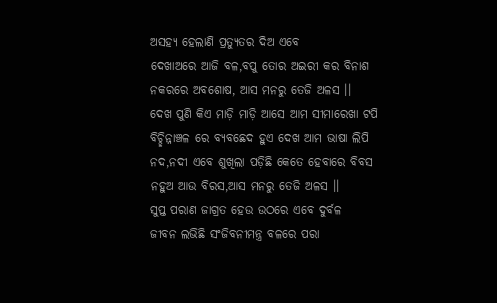ଅସହ୍ୟ ହେଲାଣି ପ୍ରତ୍ୟୁତର ଦିଅ ଏବେ
ଦେଖାଅରେ ଆଜି ବଳ,ବପୁ ତୋର ଅଇରୀ କର ବିନାଶ
ନକରରେ ଅବଶୋଷ, ଆସ ମନରୁ ତେଜି ଅଳସ ।।
ଦେଖ ପୁଣି କିଏ ମାଡ଼ି ମାଡ଼ି ଆସେ ଆମ ସୀମାରେଖା ଟପି
ବିଚ୍ଛିନ୍ନାଞ୍ଚଳ ରେ ବ୍ୟବଛେଦ ହୁଏ ଦେଖ ଆମ ଭାଷା ଲିପି
ନଦ,ନଦୀ ଏବେ ଶୁଖିଲା ପଡ଼ିଛି କେତେ ହେବାରେ ବିବସ
ନହୁଅ ଆଉ ବିରସ,ଆସ ମନରୁ ତେଜି ଅଳସ ।।
ସୁପ୍ତ ପରାଣ ଜାଗ୍ରତ ହେଉ ଉଠରେ ଏବେ ଦୁର୍ବଳ
ଜୀବନ ଲଭିଛି ସଂଜିବନୀମନ୍ତ୍ର ବଳରେ ପରା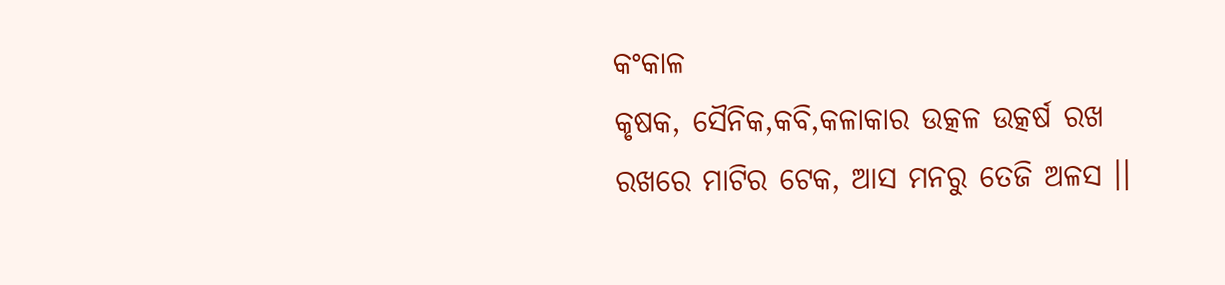କଂକାଳ
କୃଷକ, ସୈନିକ,କବି,କଳାକାର ଉତ୍କଳ ଉତ୍କର୍ଷ ରଖ
ରଖରେ ମାଟିର ଟେକ, ଆସ ମନରୁ ତେଜି ଅଳସ ।।